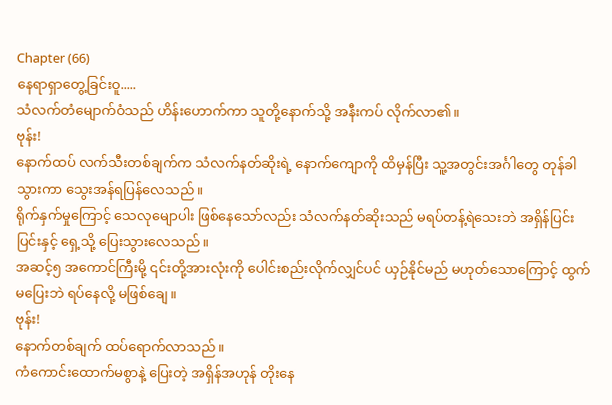Chapter (66)
နေရာရှာတွေ့ခြင်းဝူ.....
သံလက်တံမျောက်ဝံသည် ဟိန်းဟောက်ကာ သူတို့နောက်သို့ အနီးကပ် လိုက်လာ၏။
ဗုန်း!
နောက်ထပ် လက်သီးတစ်ချက်က သံလက်နတ်ဆိုးရဲ့ နောက်ကျောကို ထိမှန်ပြီး သူ့အတွင်းအင်္ဂါတွေ တုန်ခါသွားကာ သွေးအန်ရပြန်လေသည်။
ရိုက်နှက်မှုကြောင့် သေလုမျောပါး ဖြစ်နေသော်လည်း သံလက်နတ်ဆိုးသည် မရပ်တန့်ရဲသေးဘဲ အရှိန်ပြင်းပြင်းနှင့် ရှေ့သို့ ပြေးသွားလေသည်။
အဆင့်၅ အကောင်ကြီးမို့ ၎င်းတို့အားလုံးကို ပေါင်းစည်းလိုက်လျှင်ပင် ယှဉ်နိုင်မည် မဟုတ်သောကြောင့် ထွက်မပြေးဘဲ ရပ်နေလို့ မဖြစ်ချေ။
ဗုန်း!
နောက်တစ်ချက် ထပ်ရောက်လာသည်။
ကံကောင်းထောက်မစွာနဲ့ ပြေးတဲ့ အရှိန်အဟုန် တိုးနေ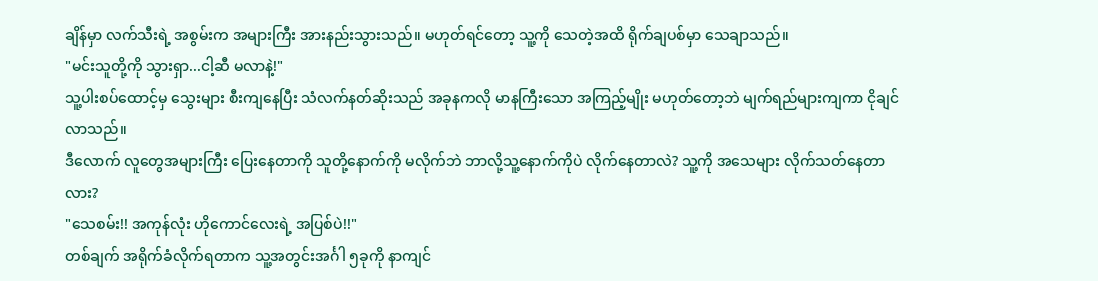ချိန်မှာ လက်သီးရဲ့ အစွမ်းက အများကြီး အားနည်းသွားသည်။ မဟုတ်ရင်တော့ သူ့ကို သေတဲ့အထိ ရိုက်ချပစ်မှာ သေချာသည်။
"မင်းသူတို့ကို သွားရှာ...ငါ့ဆီ မလာနဲ့!"
သူ့ပါးစပ်ထောင့်မှ သွေးများ စီးကျနေပြီး သံလက်နတ်ဆိုးသည် အခုနကလို မာနကြီးသော အကြည့်မျိုး မဟုတ်တော့ဘဲ မျက်ရည်များကျကာ ငိုချင်လာသည်။
ဒီလောက် လူတွေအများကြီး ပြေးနေတာကို သူတို့နောက်ကို မလိုက်ဘဲ ဘာလို့သူ့နောက်ကိုပဲ လိုက်နေတာလဲ? သူ့ကို အသေများ လိုက်သတ်နေတာလား?
"သေစမ်း!! အကုန်လုံး ဟိုကောင်လေးရဲ့ အပြစ်ပဲ!!"
တစ်ချက် အရိုက်ခံလိုက်ရတာက သူ့အတွင်းအင်္ဂါ ၅ခုကို နာကျင်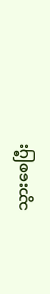သွားစေပြီး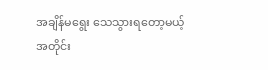အချိန်မရွေး သေသွားရတော့မယ့် အတိုင်း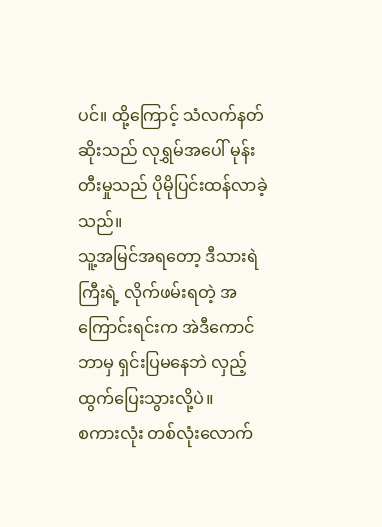ပင်။ ထို့ကြောင့် သံလက်နတ်ဆိုးသည် လုရွှမ်အပေါ် မုန်းတီးမှုသည် ပိုမိုပြင်းထန်လာခဲ့သည်။
သူ့အမြင်အရတော့ ဒီသားရဲကြီးရဲ့ လိုက်ဖမ်းရတဲ့ အကြောင်းရင်းက အဲဒီကောင် ဘာမှ ရှင်းပြမနေဘဲ လှည့်ထွက်ပြေးသွားလို့ပဲ။
စကားလုံး တစ်လုံးလောက်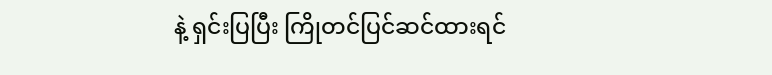နဲ့ ရှင်းပြပြီး ကြိုတင်ပြင်ဆင်ထားရင်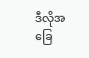ဒီလိုအခြေ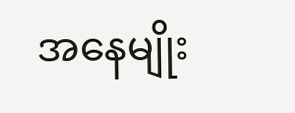အနေမျိုး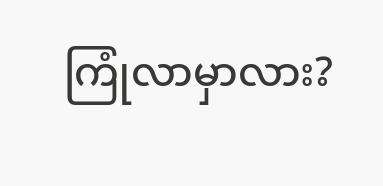ကြုံလာမှာလား?